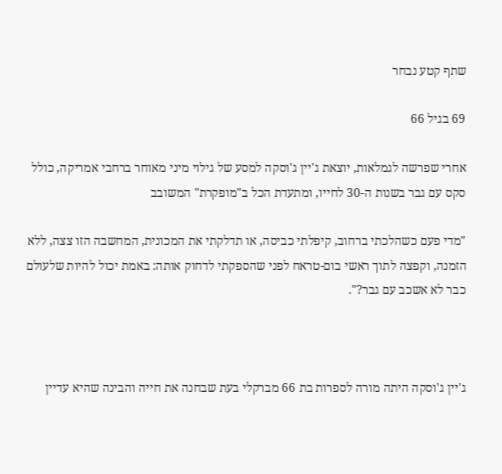שתף קטע נבחר

69 בגיל 66

אחרי שפרשה לגמלאות, יוצאת ג'יין ג'וסקה למסע של גילוי מיני מאוחר ברחבי אמריקה, כולל סקס עם גבר בשנות ה-30 לחייו, ומתעדת הכל ב"מופקרת" המשובב

"מדי פעם כשהלכתי ברחוב, קיפלתי כביסה, או תדלקתי את המכונית, המחשבה הזו צצה, ללא הזמנה, וקפצה לתוך ראשי בום-טראח לפני שהספקתי לדחוק אותה: באמת יכול להיות שלעולם כבר לא אשכב עם גבר?".



ג'יין ג'וסקה היתה מורה לספרות בת 66 מברקלי בעת שבחנה את חייה והבינה שהיא עדיין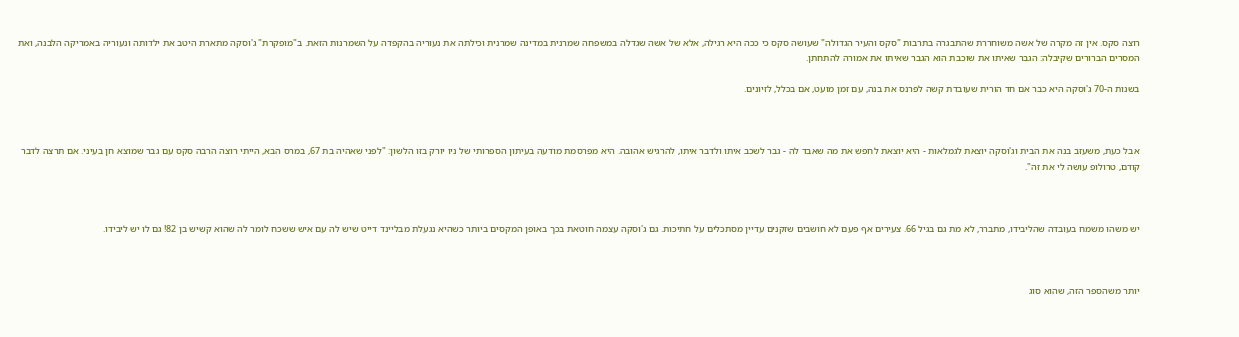רוצה סקס. אין זה מקרה של אשה משוחררת שהתבגרה בתרבות "סקס והעיר הגדולה" שעושה סקס כי ככה היא רגילה, אלא של אשה שגדלה במשפחה שמרנית במדינה שמרנית וכילתה את נעוריה בהקפדה על השמרנות הזאת. ב"מופקרת" ג'וסקה מתארת היטב את ילדותה ונעוריה באמריקה הלבנה, ואת המסרים הברורים שקיבלה: הגבר שאיתו את שוכבת הוא הגבר שאיתו את אמורה להתחתן.

בשנות ה-70 ג'וסקה היא כבר אם חד הורית שעובדת קשה לפרנס את בנה, עם זמן מועט, אם בכלל, לזיונים.



אבל כעת, משעזב בנה את הבית וג'וסקה יוצאת לגמלאות - היא יוצאת לחפש את מה שאבד לה - גבר לשכב איתו ולדבר איתו, להרגיש אהובה. היא מפרסמת מודעה בעיתון הספרותי של ניו יורק בזו הלשון: "לפני שאהיה בת 67, במרס הבא, הייתי רוצה הרבה סקס עם גבר שמוצא חן בעיני. אם תרצה לדבר קודם, טרולופ עושה לי את זה".



יש משהו משמח בעובדה שהליבידו, מתברר, לא מת גם בגיל 66. צעירים אף פעם לא חושבים שזקנים עדיין מסתכלים על חתיכות. גם ג'וסקה עצמה חוטאת בכך באופן המקסים ביותר כשהיא נגעלת מבליינד דייט שיש לה עם איש ששכח לומר לה שהוא קשיש בן 82! גם לו יש ליבידו.



יותר משהספר הזה, שהוא סוג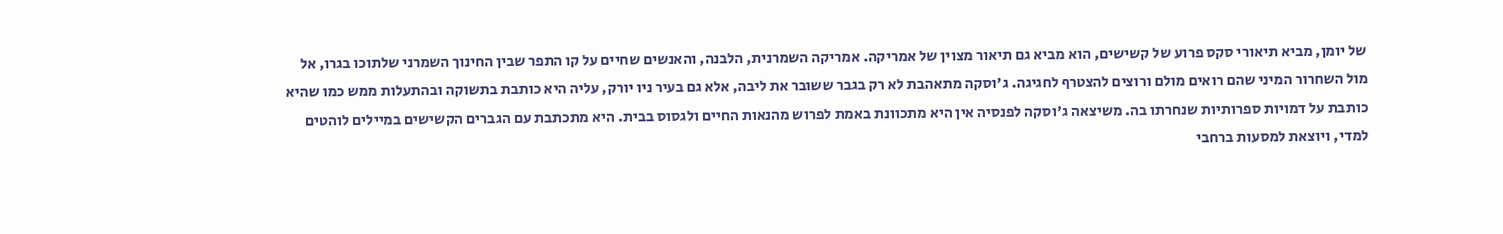של יומן, מביא תיאורי סקס פרוע של קשישים, הוא מביא גם תיאור מצוין של אמריקה. אמריקה השמרנית, הלבנה, והאנשים שחיים על קו התפר שבין החינוך השמרני שלתוכו בגרו, אל מול השחרור המיני שהם רואים מולם ורוצים להצטרף לחגיגה. ג'וסקה מתאהבת לא רק בגבר ששובר את ליבה, אלא גם בעיר ניו יורק, עליה היא כותבת בתשוקה ובהתעלות ממש כמו שהיא כותבת על דמויות ספרותיות שנחרתו בה. משיצאה ג'וסקה לפנסיה אין היא מתכוונת באמת לפרוש מהנאות החיים ולגסוס בבית. היא מתכתבת עם הגברים הקשישים במיילים לוהטים למדי, ויוצאת למסעות ברחבי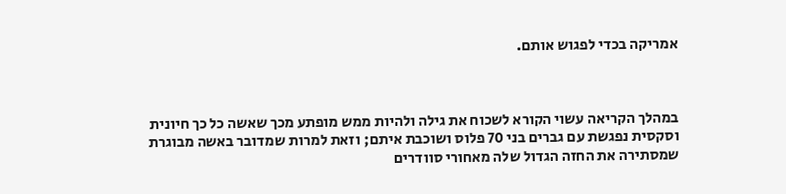אמריקה בכדי לפגוש אותם.



במהלך הקריאה עשוי הקורא לשכוח את גילה ולהיות ממש מופתע מכך שאשה כל כך חיונית וסקסית נפגשת עם גברים בני 70 פלוס ושוכבת איתם; וזאת למרות שמדובר באשה מבוגרת שמסתירה את החזה הגדול שלה מאחורי סוודרים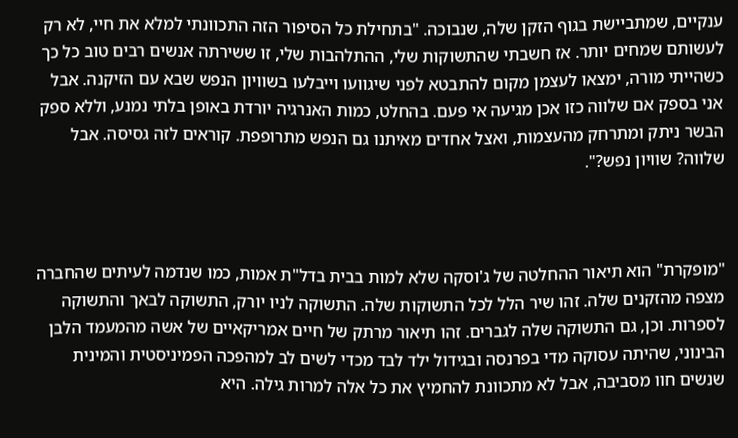ענקיים, שמתביישת בגוף הזקן שלה, שנבוכה. "בתחילת כל הסיפור הזה התכוונתי למלא את חיי, לא רק לעשותם שמחים יותר. אז חשבתי שהתשוקות שלי, ההתלהבות שלי, זו ששירתה אנשים רבים טוב כל כך כשהייתי מורה, ימצאו לעצמן מקום להתבטא לפני שיגוועו וייבלעו בשוויון הנפש שבא עם הזיקנה. אבל אני בספק אם שלווה כזו אכן מגיעה אי פעם. בהחלט, כמות האנרגיה יורדת באופן בלתי נמנע, וללא ספק הבשר ניתק ומתרחק מהעצמות, ואצל אחדים מאיתנו גם הנפש מתרופפת. קוראים לזה גסיסה. אבל שלווה? שוויון נפש?".



"מופקרת" הוא תיאור ההחלטה של ג'וסקה שלא למות בבית בדל"ת אמות, כמו שנדמה לעיתים שהחברה מצפה מהזקנים שלה. זהו שיר הלל לכל התשוקות שלה. התשוקה לניו יורק, התשוקה לבאך והתשוקה לספרות. וכן, גם התשוקה שלה לגברים. זהו תיאור מרתק של חיים אמריקאיים של אשה מהמעמד הלבן הבינוני, שהיתה עסוקה מדי בפרנסה ובגידול ילד לבד מכדי לשים לב למהפכה הפמיניסטית והמינית שנשים חוו מסביבה, אבל לא מתכוונת להחמיץ את כל אלה למרות גילה. היא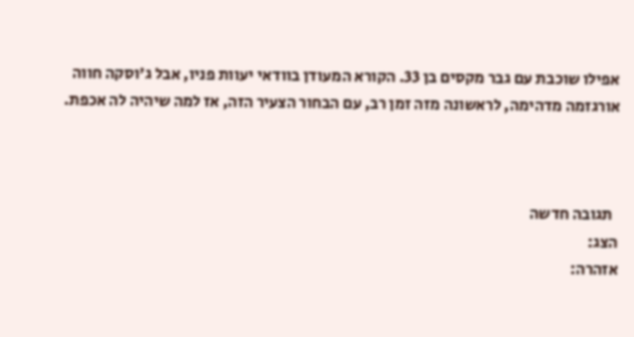אפילו שוכבת עם גבר מקסים בן 33. הקורא המעודן בוודאי יעוות פניו, אבל ג'וסקה חווה אורגזמה מדהימה, לראשונה מזה זמן רב, עם הבחור הצעיר הזה, אז למה שיהיה לה אכפת.



  תגובה חדשה
הצג:
אזהרה: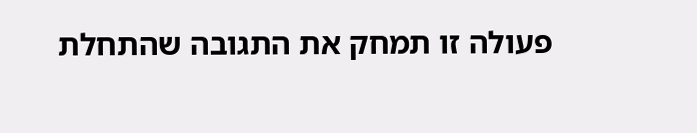פעולה זו תמחק את התגובה שהתחלת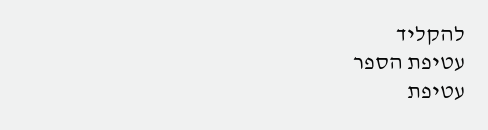להקליד
עטיפת הספר
עטיפת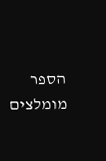הספר
מומלצים